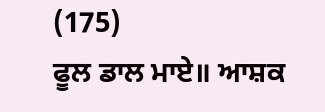(175)
ਫੂਲ ਡਾਲ ਮਾਏ॥ ਆਸ਼ਕ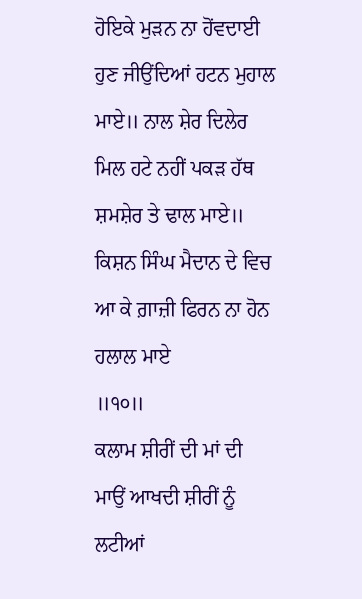ਹੋਇਕੇ ਮੁੜਨ ਨਾ ਹੋਂਵਦਾਈ ਹੁਣ ਜੀਉਂਦਿਆਂ ਹਟਨ ਮੁਹਾਲ ਮਾਏ॥ ਨਾਲ ਸ਼ੇਰ ਦਿਲੇਰ ਮਿਲ ਹਟੇ ਨਹੀਂ ਪਕੜ ਹੱਥ ਸ਼ਮਸ਼ੇਰ ਤੇ ਢਾਲ ਮਾਏ॥ ਕਿਸ਼ਨ ਸਿੰਘ ਮੈਦਾਨ ਦੇ ਵਿਚ ਆ ਕੇ ਗ਼ਾਜ਼ੀ ਫਿਰਨ ਨਾ ਹੋਨ ਹਲਾਲ ਮਾਏ
॥੧੦॥
ਕਲਾਮ ਸ਼ੀਰੀਂ ਦੀ ਮਾਂ ਦੀ
ਮਾਉਂ ਆਖਦੀ ਸ਼ੀਰੀਂ ਨੂੰ ਲਟੀਆਂ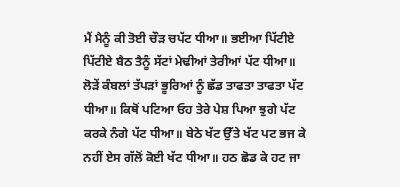ਮੈਂ ਮੈਨੂੰ ਕੀ ਤੋਈ ਚੌੜ ਚਪੱਟ ਧੀਆ॥ ਭਈਆ ਪਿੱਟੀਏ ਪਿੱਟੀਏ ਬੈਠ ਤੈਨੂੰ ਸੱਟਾਂ ਮੇਢੀਆਂ ਤੇਰੀਆਂ ਪੱਟ ਧੀਆ॥ ਲੋੜੇਂ ਕੰਬਲਾਂ ਤੱਪੜਾਂ ਭੂਰਿਆਂ ਨੂੰ ਛੱਡ ਤਾਫਤਾ ਤਾਫਤਾ ਪੱਟ ਧੀਆ॥ ਕਿਥੋਂ ਪਟਿਆ ਓਹ ਤੇਰੇ ਪੇਸ਼ ਪਿਆ ਝੁਗੇ ਪੱਟ ਕਰਕੇ ਨੰਗੇ ਪੱਟ ਧੀਆ॥ ਬੇਠੇ ਖੱਟ ਉੱਤੇ ਖੱਟ ਪਟ ਭਜ ਕੇ ਨਹੀਂ ਏਸ ਗੱਲੋਂ ਕੋਈ ਖੱਟ ਧੀਆ॥ ਹਠ ਛੋਡ ਕੇ ਹਟ ਜਾ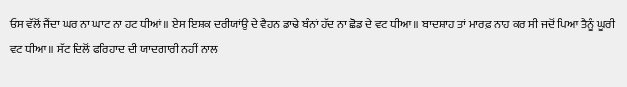ਓਸ ਵੱਲੋਂ ਜੈਂਦਾ ਘਰ ਨਾ ਘਾਟ ਨਾ ਹਟ ਧੀਆਂ॥ ਏਸ ਇਸ਼ਕ ਦਰੀਯਾਂਉ ਦੇ ਵੈਹਨ ਡਾਢੇ ਬੰਨਾਂ ਹੱਦ ਨਾ ਛੋਡ ਦੇ ਵਟ ਧੀਆ॥ ਬਾਦਸ਼ਾਹ ਤਾਂ ਮਾਰਫ਼ ਨਾਹ ਕਰ ਸੀ ਜਦੋਂ ਪਿਆ ਤੈਨੂੰ ਘੂਰੀ ਵਟ ਧੀਆ॥ ਸੱਟ ਦਿਲੋਂ ਫਰਿਹਾਦ ਦੀ ਯਾਦਗਾਰੀ ਨਹੀਂ ਨਾਲ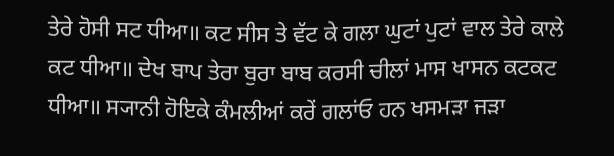ਤੇਰੇ ਹੋਸੀ ਸਟ ਧੀਆ॥ ਕਟ ਸੀਸ ਤੇ ਵੱਟ ਕੇ ਗਲਾ ਘੁਟਾਂ ਪੁਟਾਂ ਵਾਲ ਤੇਰੇ ਕਾਲੇ ਕਟ ਧੀਆ॥ ਦੇਖ ਬਾਪ ਤੇਰਾ ਬੁਰਾ ਬਾਬ ਕਰਸੀ ਚੀਲਾਂ ਮਾਸ ਖਾਸਨ ਕਟਕਟ ਧੀਆ॥ ਸ੍ਯਾਨੀ ਹੋਇਕੇ ਕੰਮਲੀਆਂ ਕਰੇਂ ਗਲਾਂਓ ਹਨ ਖਸਮੜਾ ਜੜਾ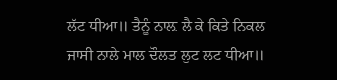ਲੱਟ ਧੀਆ॥ ਤੈਨੂੰ ਨਾਲ਼ ਲੈ ਕੇ ਕਿਤੇ ਨਿਕਲ ਜਾਸੀ ਨਾਲੇ ਮਾਲ ਦੌਲਤ ਲੁਟ ਲਟ ਧੀਆ॥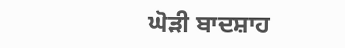ਘੋੜੀ ਬਾਦਸ਼ਾਹ